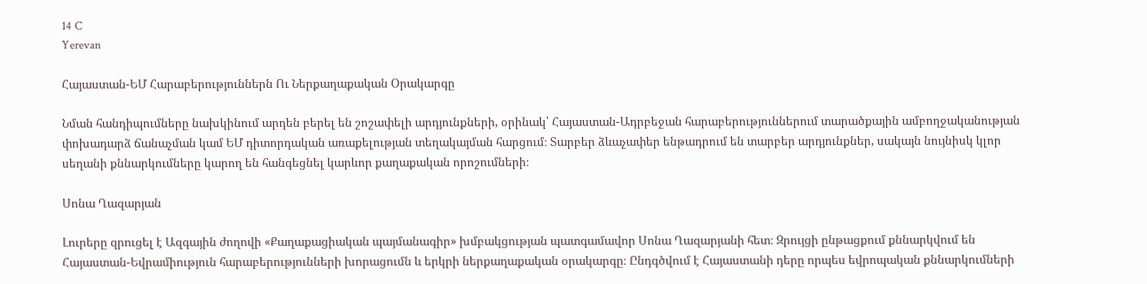14 C
Yerevan

Հայաստան-ԵՄ Հարաբերություններն Ու Ներքաղաքական Օրակարգը

Նման հանդիպումները նախկինում արդեն բերել են շոշափելի արդյունքների, օրինակ՝ Հայաստան-Ադրբեջան հարաբերություններում տարածքային ամբողջականության փոխադարձ ճանաչման կամ ԵՄ դիտորդական առաքելության տեղակայման հարցում։ Տարբեր ձևաչափեր ենթադրում են տարբեր արդյունքներ, սակայն նույնիսկ կլոր սեղանի քննարկումները կարող են հանգեցնել կարևոր քաղաքական որոշումների։

Սոնա Ղազարյան

Լուրերը զրուցել է Ազգային ժողովի «Քաղաքացիական պայմանագիր» խմբակցության պատգամավոր Սոնա Ղազարյանի հետ։ Զրույցի ընթացքում քննարկվում են Հայաստան-Եվրամիություն հարաբերությունների խորացումն և երկրի ներքաղաքական օրակարգը։ Ընդգծվում է Հայաստանի դերը որպես եվրոպական քննարկումների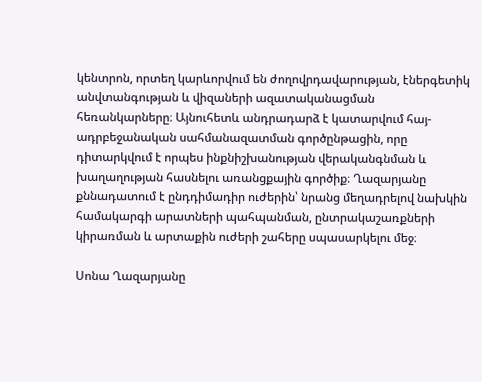կենտրոն, որտեղ կարևորվում են ժողովրդավարության, էներգետիկ անվտանգության և վիզաների ազատականացման հեռանկարները։ Այնուհետև անդրադարձ է կատարվում հայ-ադրբեջանական սահմանազատման գործընթացին, որը դիտարկվում է որպես ինքնիշխանության վերականգնման և խաղաղության հասնելու առանցքային գործիք։ Ղազարյանը քննադատում է ընդդիմադիր ուժերին՝ նրանց մեղադրելով նախկին համակարգի արատների պահպանման, ընտրակաշառքների կիրառման և արտաքին ուժերի շահերը սպասարկելու մեջ։

Սոնա Ղազարյանը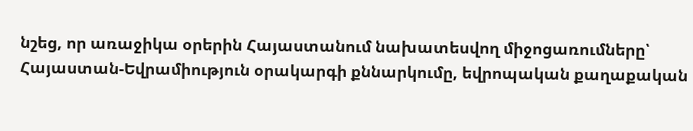նշեց, որ առաջիկա օրերին Հայաստանում նախատեսվող միջոցառումները՝ Հայաստան-Եվրամիություն օրակարգի քննարկումը, եվրոպական քաղաքական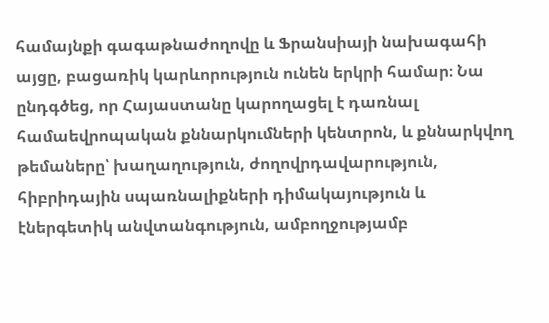համայնքի գագաթնաժողովը և Ֆրանսիայի նախագահի այցը, բացառիկ կարևորություն ունեն երկրի համար։ Նա ընդգծեց, որ Հայաստանը կարողացել է դառնալ համաեվրոպական քննարկումների կենտրոն, և քննարկվող թեմաները՝ խաղաղություն, ժողովրդավարություն, հիբրիդային սպառնալիքների դիմակայություն և էներգետիկ անվտանգություն, ամբողջությամբ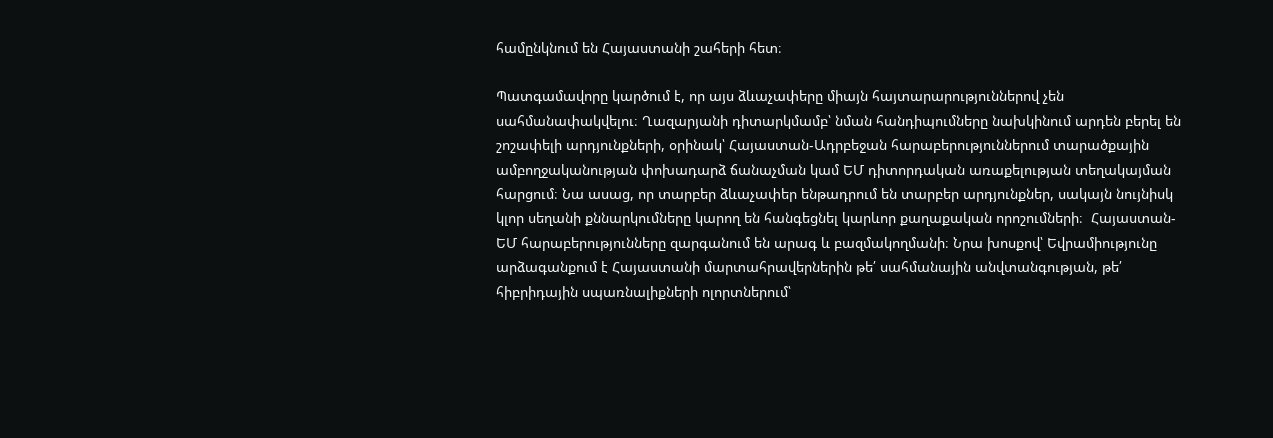համընկնում են Հայաստանի շահերի հետ։

Պատգամավորը կարծում է, որ այս ձևաչափերը միայն հայտարարություններով չեն սահմանափակվելու։ Ղազարյանի դիտարկմամբ՝ նման հանդիպումները նախկինում արդեն բերել են շոշափելի արդյունքների, օրինակ՝ Հայաստան-Ադրբեջան հարաբերություններում տարածքային ամբողջականության փոխադարձ ճանաչման կամ ԵՄ դիտորդական առաքելության տեղակայման հարցում։ Նա ասաց, որ տարբեր ձևաչափեր ենթադրում են տարբեր արդյունքներ, սակայն նույնիսկ կլոր սեղանի քննարկումները կարող են հանգեցնել կարևոր քաղաքական որոշումների։  Հայաստան-ԵՄ հարաբերությունները զարգանում են արագ և բազմակողմանի։ Նրա խոսքով՝ Եվրամիությունը արձագանքում է Հայաստանի մարտահրավերներին թե՛ սահմանային անվտանգության, թե՛ հիբրիդային սպառնալիքների ոլորտներում՝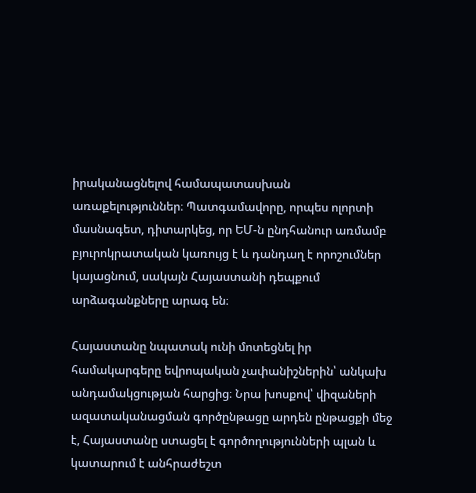իրականացնելով համապատասխան առաքելություններ։ Պատգամավորը, որպես ոլորտի մասնագետ, դիտարկեց, որ ԵՄ‑ն ընդհանուր առմամբ բյուրոկրատական կառույց է և դանդաղ է որոշումներ կայացնում, սակայն Հայաստանի դեպքում արձագանքները արագ են։

Հայաստանը նպատակ ունի մոտեցնել իր համակարգերը եվրոպական չափանիշներին՝ անկախ անդամակցության հարցից։ Նրա խոսքով՝ վիզաների ազատականացման գործընթացը արդեն ընթացքի մեջ է, Հայաստանը ստացել է գործողությունների պլան և կատարում է անհրաժեշտ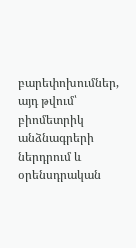բարեփոխումներ, այդ թվում՝ բիոմետրիկ անձնագրերի ներդրում և օրենսդրական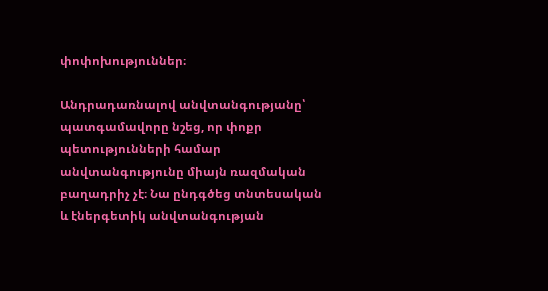փոփոխություններ։

Անդրադառնալով անվտանգությանը՝ պատգամավորը նշեց, որ փոքր պետությունների համար անվտանգությունը միայն ռազմական բաղադրիչ չէ։ Նա ընդգծեց տնտեսական և էներգետիկ անվտանգության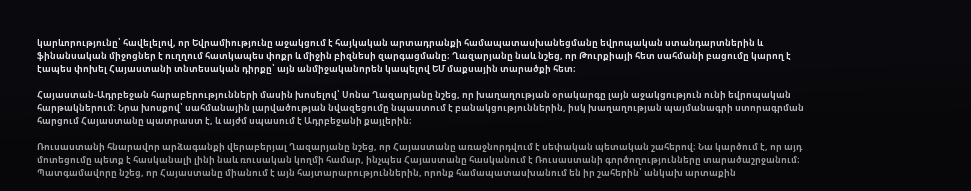կարևորությունը՝ հավելելով, որ Եվրամիությունը աջակցում է հայկական արտադրանքի համապատասխանեցմանը եվրոպական ստանդարտներին և ֆինանսական միջոցներ է ուղղում հատկապես փոքր և միջին բիզնեսի զարգացմանը։ Ղազարյանը նաև նշեց, որ Թուրքիայի հետ սահմանի բացումը կարող է էապես փոխել Հայաստանի տնտեսական դիրքը՝ այն անմիջականորեն կապելով ԵՄ մաքսային տարածքի հետ։

Հայաստան-Ադրբեջան հարաբերությունների մասին խոսելով՝ Սոնա Ղազարյանը նշեց, որ խաղաղության օրակարգը լայն աջակցություն ունի եվրոպական հարթակներում։ Նրա խոսքով՝ սահմանային լարվածության նվազեցումը նպաստում է բանակցություններին, իսկ խաղաղության պայմանագրի ստորագրման հարցում Հայաստանը պատրաստ է, և այժմ սպասում է Ադրբեջանի քայլերին։

Ռուսաստանի հնարավոր արձագանքի վերաբերյալ Ղազարյանը նշեց, որ Հայաստանը առաջնորդվում է սեփական պետական շահերով։ Նա կարծում է, որ այդ մոտեցումը պետք է հասկանալի լինի նաև ռուսական կողմի համար, ինչպես Հայաստանը հասկանում է Ռուսաստանի գործողությունները տարածաշրջանում։ Պատգամավորը նշեց, որ Հայաստանը միանում է այն հայտարարություններին, որոնք համապատասխանում են իր շահերին՝ անկախ արտաքին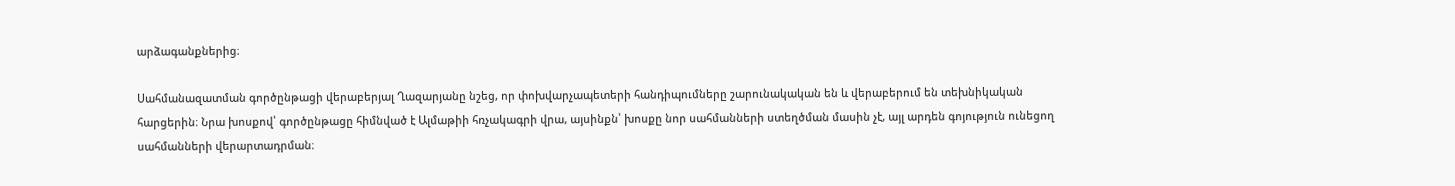արձագանքներից։

Սահմանազատման գործընթացի վերաբերյալ Ղազարյանը նշեց, որ փոխվարչապետերի հանդիպումները շարունակական են և վերաբերում են տեխնիկական հարցերին։ Նրա խոսքով՝ գործընթացը հիմնված է Ալմաթիի հռչակագրի վրա, այսինքն՝ խոսքը նոր սահմանների ստեղծման մասին չէ, այլ արդեն գոյություն ունեցող սահմանների վերարտադրման։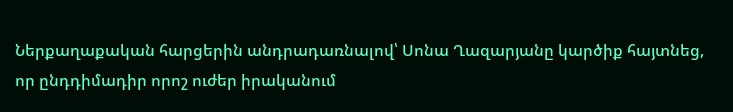Ներքաղաքական հարցերին անդրադառնալով՝ Սոնա Ղազարյանը կարծիք հայտնեց, որ ընդդիմադիր որոշ ուժեր իրականում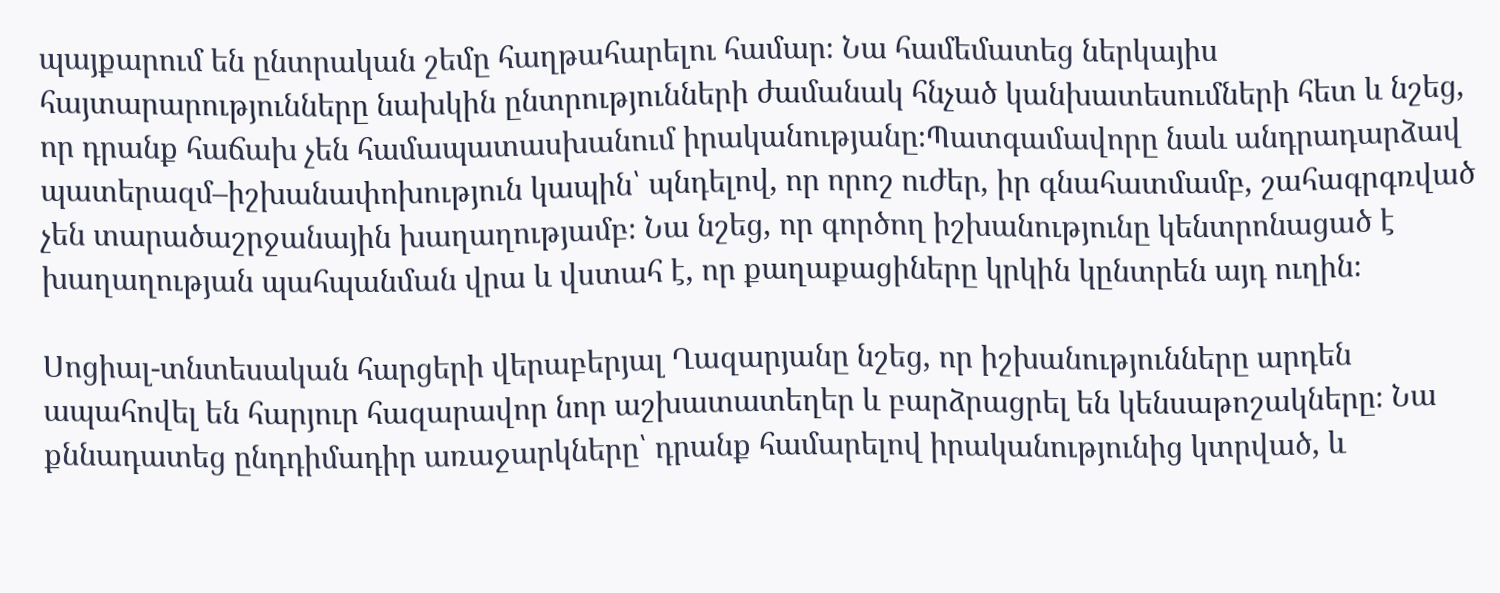պայքարում են ընտրական շեմը հաղթահարելու համար։ Նա համեմատեց ներկայիս հայտարարությունները նախկին ընտրությունների ժամանակ հնչած կանխատեսումների հետ և նշեց, որ դրանք հաճախ չեն համապատասխանում իրականությանը։Պատգամավորը նաև անդրադարձավ պատերազմ–իշխանափոխություն կապին՝ պնդելով, որ որոշ ուժեր, իր գնահատմամբ, շահագրգռված չեն տարածաշրջանային խաղաղությամբ։ Նա նշեց, որ գործող իշխանությունը կենտրոնացած է խաղաղության պահպանման վրա և վստահ է, որ քաղաքացիները կրկին կընտրեն այդ ուղին։

Սոցիալ-տնտեսական հարցերի վերաբերյալ Ղազարյանը նշեց, որ իշխանությունները արդեն ապահովել են հարյուր հազարավոր նոր աշխատատեղեր և բարձրացրել են կենսաթոշակները։ Նա քննադատեց ընդդիմադիր առաջարկները՝ դրանք համարելով իրականությունից կտրված, և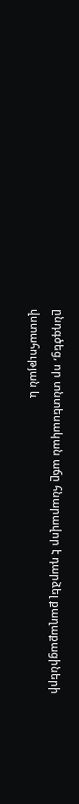ընդգծեց, որ տնտեսական աճը հնարավոր է դարձել քաղաքացիների վստահության և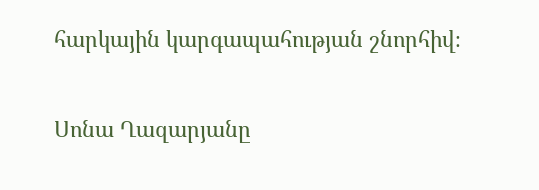հարկային կարգապահության շնորհիվ։

Սոնա Ղազարյանը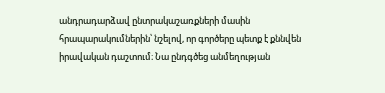անդրադարձավ ընտրակաշառքների մասին հրապարակումներին՝ նշելով, որ գործերը պետք է քննվեն իրավական դաշտում։ Նա ընդգծեց անմեղության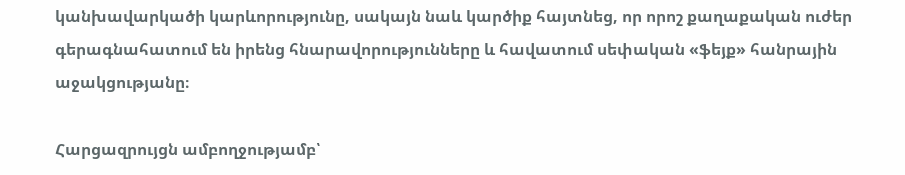կանխավարկածի կարևորությունը, սակայն նաև կարծիք հայտնեց, որ որոշ քաղաքական ուժեր գերագնահատում են իրենց հնարավորությունները և հավատում սեփական «ֆեյք» հանրային աջակցությանը։

Հարցազրույցն ամբողջությամբ՝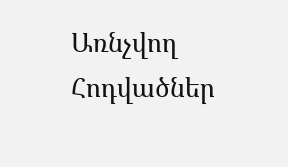Առնչվող Հոդվածներ